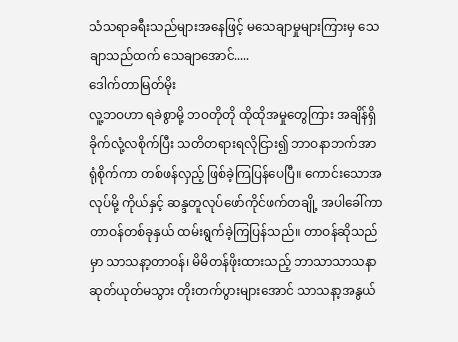သံသရာခရီးသည်များအနေဖြင့် မသေချာမှုများကြားမှ သေချာသည်ထက် သေချာအောင်.....
ဒေါက်တာမြတ်မိုး
လူ့ဘဝဟာ ရခဲစွာမို့ ဘဝတိုတို ထိုထိုအမှုတွေကြား အချိန်ရှိခိုက်လုံ့လစိုက်ပြီး သတိတရားရလိုငြား၍ ဘာဝနာဘက်အာရုံစိုက်ကာ တစ်ဖန်လှည့် ဖြစ်ခဲ့ကြပြန်ပေပြီ။ ကောင်းသောအလုပ်မို့ ကိုယ်နှင့် ဆန္ဒတူလုပ်ဖော်ကိုင်ဖက်တချို့ အပါခေါ်ကာတာဝန်တစ်ခုနှယ် ထမ်းရွက်ခဲ့ကြပြန်သည်။ တာဝန်ဆိုသည်မှာ သာသနာ့တာဝန်၊ မိမိတန်ဖိုးထားသည့် ဘာသာသာသနာ ဆုတ်ယုတ်မသွား တိုးတက်ပွားများအောင် သာသနာ့အနွယ်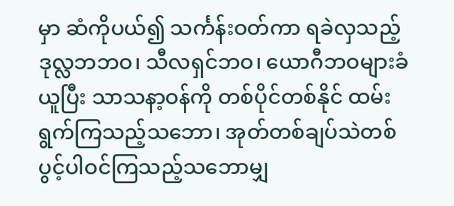မှာ ဆံကိုပယ်၍ သင်္ကန်းဝတ်ကာ ရခဲလှသည့်ဒုလ္လဘဘဝ၊ သီလရှင်ဘဝ၊ ယောဂီဘဝများခံယူပြီး သာသနာ့ဝန်ကို တစ်ပိုင်တစ်နိုင် ထမ်းရွက်ကြသည့်သဘော၊ အုတ်တစ်ချပ်သဲတစ်ပွင့်ပါဝင်ကြသည့်သဘောမျှ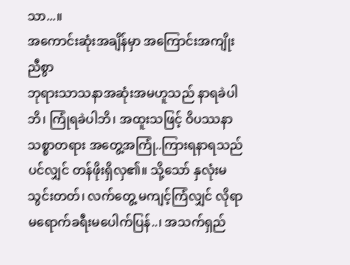သာ...။
အကောင်းဆုံးအချိန်မှာ အကြောင်းအကျိုးညီစွာ
ဘုရားသာသနာအဆုံးအမဟူသည် နာရခဲပါဘိ၊ ကြုံရခဲပါဘိ၊ အထူးသဖြင့် ဝိပဿနာသစ္စာတရား အတွေ့အကြုံ..ကြားရနာရသည်ပင်လျှင် တန်ဖိုးရှိလှ၏။ သို့သော် နှလုံးမသွင်းတတ်၊ လက်တွေ့ မကျင့်ကြံလျှင် လိုရာမရောက်ခရီးမပေါက်ပြန်..၊ အသက်ရှည်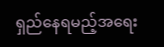ရှည်နေရမည့်အရေး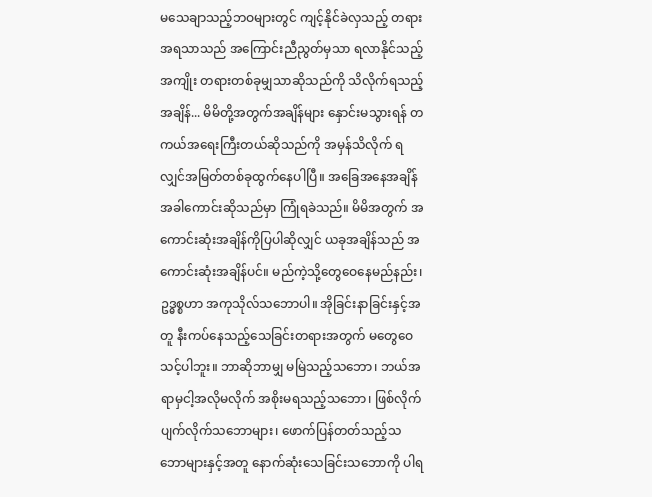မသေချာသည့်ဘဝများတွင် ကျင့်နိုင်ခဲလှသည့် တရားအရသာသည် အကြောင်းညီညွတ်မှသာ ရလာနိုင်သည့်အကျိုး တရားတစ်ခုမျှသာဆိုသည်ကို သိလိုက်ရသည့်အချိန်... မိမိတို့အတွက်အချိန်များ နှောင်းမသွားရန် တကယ်အရေးကြီးတယ်ဆိုသည်ကို အမှန်သိလိုက် ရလျှင်အမြတ်တစ်ခုထွက်နေပါပြီ။ အခြေအနေအချိန်အခါကောင်းဆိုသည်မှာ ကြုံရခဲသည်။ မိမိအတွက် အကောင်းဆုံးအချိန်ကိုပြပါဆိုလျှင် ယခုအချိန်သည် အကောင်းဆုံးအချိန်ပင်။ မည်ကဲ့သို့တွေဝေနေမည်နည်း၊ ဥဒ္ဓစ္စဟာ အကုသိုလ်သဘောပါ။ အိုခြင်းနာခြင်းနှင့်အတူ နီးကပ်နေသည့်သေခြင်းတရားအတွက် မတွေဝေသင့်ပါဘူး။ ဘာဆိုဘာမျှ မမြဲသည့်သဘော၊ ဘယ်အရာမှငါ့အလိုမလိုက် အစိုးမရသည့်သဘော၊ ဖြစ်လိုက်ပျက်လိုက်သဘောများ၊ ဖောက်ပြန်တတ်သည့်သဘောများနှင့်အတူ နောက်ဆုံးသေခြင်းသဘောကို ပါရ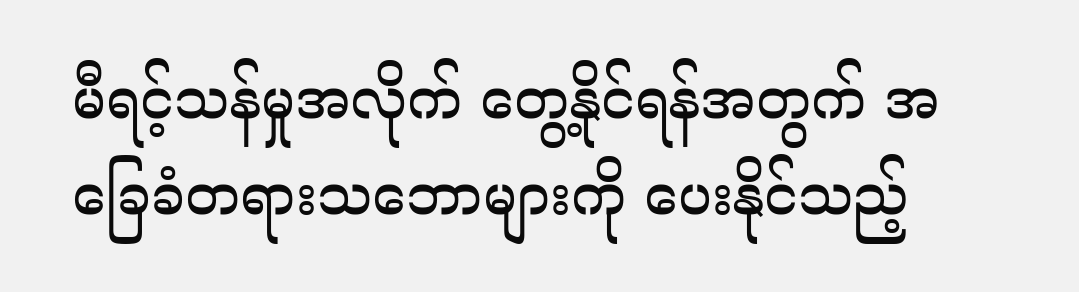မီရင့်သန်မှုအလိုက် တွေ့နိုင်ရန်အတွက် အခြေခံတရားသဘောများကို ပေးနိုင်သည့်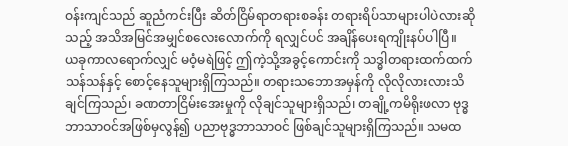ဝန်းကျင်သည် ဆူညံကင်းပြီး ဆိတ်ငြိမ်ရာတရားစခန်း တရားရိပ်သာများပါပဲလားဆိုသည့် အသိအမြင်အမျှင်စလေးလောက်ကို ရလျှင်ပင် အချိန်ပေးရကျိုးနပ်ပါပြီ။
ယခုကာလရောက်လျှင် မဝံ့မရဲဖြင့် ဤကဲ့သို့အခွင့်ကောင်းကို သဒ္ဓါတရားထက်ထက်သန်သန်နှင့် စောင့်နေသူများရှိကြသည်။ တရားသဘောအမှန်ကို လိုလိုလားလားသိချင်ကြသည်၊ ခဏတာငြိမ်းအေးမှုကို လိုချင်သူများရှိသည်၊ တချို့ကမိရိုးဖလာ ဗုဒ္ဓဘာသာဝင်အဖြစ်မှလွန်၍ ပညာဗုဒ္ဓဘာသာဝင် ဖြစ်ချင်သူများရှိကြသည်။ သမထ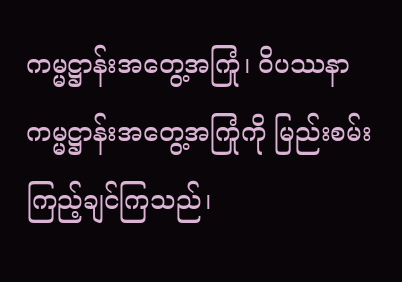ကမ္မဋ္ဌာန်းအတွေ့အကြုံ၊ ဝိပဿနာကမ္မဋ္ဌာန်းအတွေ့အကြုံကို မြည်းစမ်းကြည့်ချင်ကြသည်၊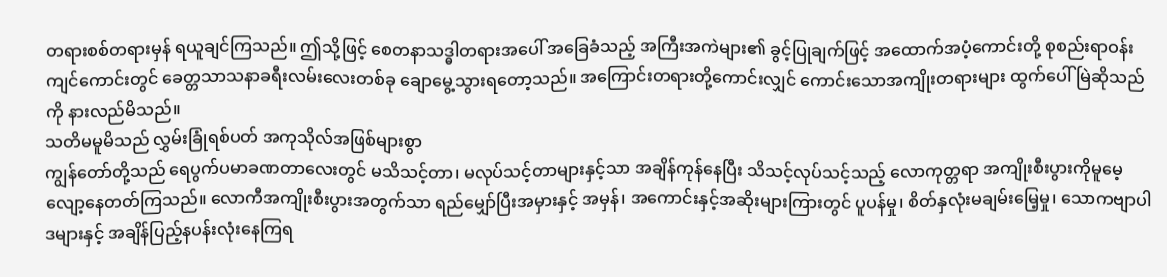တရားစစ်တရားမှန် ရယူချင်ကြသည်။ ဤသို့ဖြင့် စေတနာသဒ္ဓါတရားအပေါ် အခြေခံသည့် အကြီးအကဲများ၏ ခွင့်ပြုချက်ဖြင့် အထောက်အပံ့ကောင်းတို့ စုစည်းရာဝန်းကျင်ကောင်းတွင် ခေတ္တသာသနာခရီးလမ်းလေးတစ်ခု ချောမွေ့သွားရတော့သည်။ အကြောင်းတရားတို့ကောင်းလျှင် ကောင်းသောအကျိုးတရားများ ထွက်ပေါ်မြဲဆိုသည်ကို နားလည်မိသည်။
သတိမမူမိသည် လွှမ်းခြုံရစ်ပတ် အကုသိုလ်အဖြစ်များစွာ
ကျွန်တော်တို့သည် ရေပွက်ပမာခဏတာလေးတွင် မသိသင့်တာ၊ မလုပ်သင့်တာများနှင့်သာ အချိန်ကုန်နေပြီး သိသင့်လုပ်သင့်သည့် လောကုတ္တရာ အကျိုးစီးပွားကိုမူမေ့လျော့နေတတ်ကြသည်။ လောကီအကျိုးစီးပွားအတွက်သာ ရည်မျှော်ပြီးအမှားနှင့် အမှန်၊ အကောင်းနှင့်အဆိုးများကြားတွင် ပူပန်မှု၊ စိတ်နှလုံးမချမ်းမြေ့မှု၊ သောကဗျာပါဒများနှင့် အချိန်ပြည့်နပန်းလုံးနေကြရ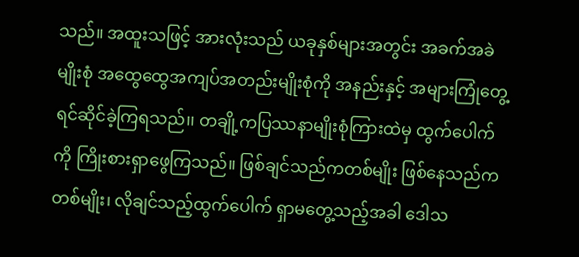သည်။ အထူးသဖြင့် အားလုံးသည် ယခုနှစ်များအတွင်း အခက်အခဲမျိုးစုံ အထွေထွေအကျပ်အတည်းမျိုးစုံကို အနည်းနှင့် အများကြုံတွေ့ရင်ဆိုင်ခဲ့ကြရသည်၊၊ တချို့ကပြဿနာမျိုးစုံကြားထဲမှ ထွက်ပေါက်ကို ကြိုးစားရှာဖွေကြသည်။ ဖြစ်ချင်သည်ကတစ်မျိုး ဖြစ်နေသည်ကတစ်မျိုး၊ လိုချင်သည့်ထွက်ပေါက် ရှာမတွေ့သည့်အခါ ဒေါသ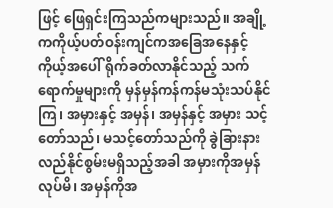ဖြင့် ဖြေရှင်းကြသည်ကများသည်။ အချို့ကကိုယ့်ပတ်ဝန်းကျင်ကအခြေအနေနှင့် ကိုယ့်အပေါ် ရိုက်ခတ်လာနိုင်သည့် သက်ရောက်မှုများကို မှန်မှန်ကန်ကန်မသုံးသပ်နိုင်ကြ၊ အမှားနှင့် အမှန်၊ အမှန်နှင့် အမှား သင့်တော်သည်၊ မသင့်တော်သည်ကို ခွဲခြားနားလည်နိုင်စွမ်းမရှိသည့်အခါ အမှားကိုအမှန်လုပ်မိ၊ အမှန်ကိုအ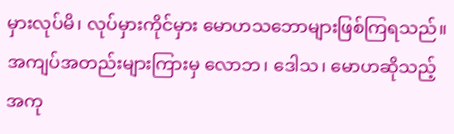မှားလုပ်မိ၊ လုပ်မှားကိုင်မှား မောဟသဘောများဖြစ်ကြရသည်။ အကျပ်အတည်းများကြားမှ လောဘ၊ ဒေါသ၊ မောဟဆိုသည့် အကု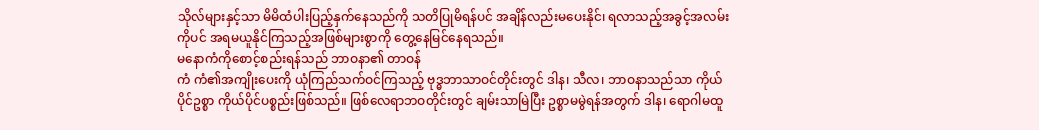သိုလ်များနှင့်သာ မိမိထံပါးပြည့်နှက်နေသည်ကို သတိပြုမိရန်ပင် အချိန်လည်းမပေးနိုင်၊ ရလာသည့်အခွင့်အလမ်းကိုပင် အရမယူနိုင်ကြသည့်အဖြစ်များစွာကို တွေ့နေမြင်နေရသည်။
မနောကံကိုစောင့်စည်းရန်သည် ဘာဝနာ၏ တာဝန်
ကံ ကံ၏အကျိုးပေးကို ယုံကြည်သက်ဝင်ကြသည့် ဗုဒ္ဓဘာသာဝင်တိုင်းတွင် ဒါန၊ သီလ၊ ဘာဝနာသည်သာ ကိုယ်ပိုင်ဥစ္စာ ကိုယ်ပိုင်ပစ္စည်းဖြစ်သည်။ ဖြစ်လေရာဘဝတိုင်းတွင် ချမ်းသာမြဲပြီး ဥစ္စာမမွဲရန်အတွက် ဒါန၊ ရောဂါမထူ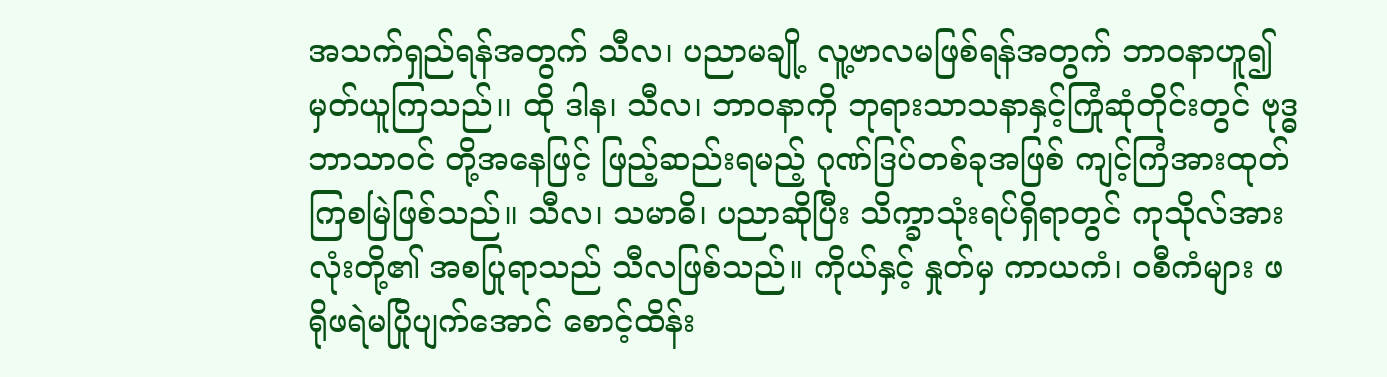အသက်ရှည်ရန်အတွက် သီလ၊ ပညာမချို့ လူ့ဗာလမဖြစ်ရန်အတွက် ဘာဝနာဟူ၍မှတ်ယူကြသည်၊၊ ထို ဒါန၊ သီလ၊ ဘာဝနာကို ဘုရားသာသနာနှင့်ကြုံဆုံတိုင်းတွင် ဗုဒ္ဓဘာသာဝင် တို့အနေဖြင့် ဖြည့်ဆည်းရမည့် ဂုဏ်ဒြပ်တစ်ခုအဖြစ် ကျင့်ကြံအားထုတ်ကြစမြဲဖြစ်သည်။ သီလ၊ သမာဓိ၊ ပညာဆိုပြီး သိက္ခာသုံးရပ်ရှိရာတွင် ကုသိုလ်အားလုံးတို့၏ အစပြုရာသည် သီလဖြစ်သည်။ ကိုယ်နှင့် နှုတ်မှ ကာယကံ၊ ဝစီကံများ ဖရိုဖရဲမပြိုပျက်အောင် စောင့်ထိန်း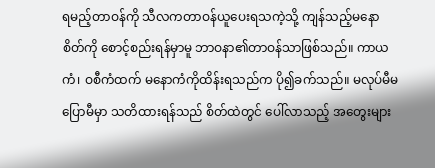ရမည့်တာဝန်ကို သီလကတာဝန်ယူပေးရသကဲ့သို့ ကျန်သည့်မနောစိတ်ကို စောင့်စည်းရန်မှာမူ ဘာဝနာ၏တာဝန်သာဖြစ်သည်။ ကာယကံ၊ ဝစီကံထက် မနောကံကိုထိန်းရသည်က ပို၍ခက်သည်။ မလုပ်မီမပြောမီမှာ သတိထားရန်သည် စိတ်ထဲတွင် ပေါ်လာသည့် အတွေးများ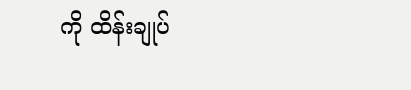ကို ထိန်းချုပ်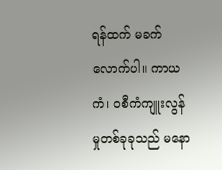ရန်ထက် မခက်လောက်ပါ။ ကာယကံ၊ ဝစီကံကျူးလွန်မှုတစ်ခုခုသည် မနော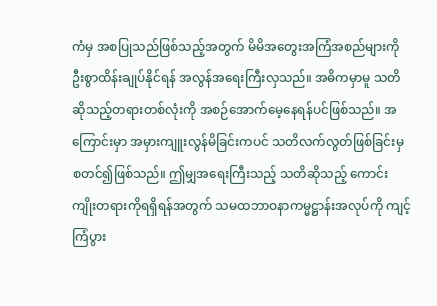ကံမှ အစပြုသည်ဖြစ်သည့်အတွက် မိမိအတွေးအကြံအစည်များကို ဦးစွာထိန်းချုပ်နိုင်ရန် အလွန်အရေးကြီးလှသည်။ အဓိကမှာမူ သတိဆိုသည့်တရားတစ်လုံးကို အစဉ်အောက်မေ့နေရန်ပင်ဖြစ်သည်။ အကြောင်းမှာ အမှားကျူးလွန်မိခြင်းကပင် သတိလက်လွတ်ဖြစ်ခြင်းမှ စတင်၍ဖြစ်သည်။ ဤမျှအရေးကြီးသည့် သတိဆိုသည့် ကောင်းကျိုးတရားကိုရရှိရန်အတွက် သမထဘာဝနာကမ္မဋ္ဌာန်းအလုပ်ကို ကျင့်ကြံပွား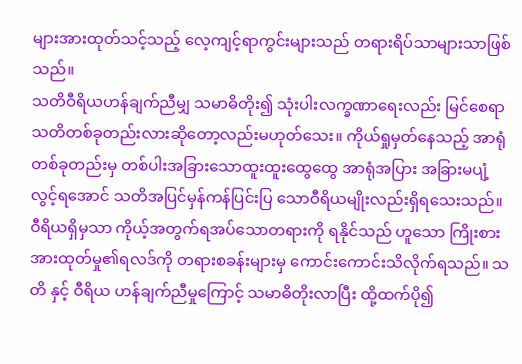များအားထုတ်သင့်သည့် လေ့ကျင့်ရာကွင်းများသည် တရားရိပ်သာများသာဖြစ်သည်။
သတိဝီရိယဟန်ချက်ညီမျှ သမာဓိတိုး၍ သုံးပါးလက္ခဏာရေးလည်း မြင်စေရာ
သတိတစ်ခုတည်းလားဆိုတော့လည်းမဟုတ်သေး။ ကိုယ်ရှုမှတ်နေသည့် အာရုံတစ်ခုတည်းမှ တစ်ပါးအခြားသောထူးထူးထွေထွေ အာရုံအပြား အခြားမပျံ့လွင့်ရအောင် သတိအပြင်မှန်ကန်ပြင်းပြ သောဝီရိယမျိုးလည်းရှိရသေးသည်။ ဝီရိယရှိမှသာ ကိုယ့်အတွက်ရအပ်သောတရားကို ရနိုင်သည် ဟူသော ကြိုးစားအားထုတ်မှု၏ရလဒ်ကို တရားစခန်းများမှ ကောင်းကောင်းသိလိုက်ရသည်။ သတိ နှင့် ဝီရိယ ဟန်ချက်ညီမှုကြောင့် သမာဓိတိုးလာပြီး ထို့ထက်ပို၍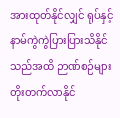အားထုတ်နိုင်လျှင် ရုပ်နှင့်နာမ်ကွဲကွဲပြားပြားသိနိုင်သည်အထိ ဉာဏ်စဉ်များတိုးတက်လာနိုင်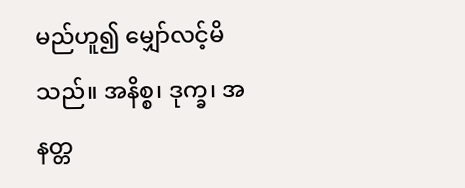မည်ဟူ၍ မျှော်လင့်မိသည်။ အနိစ္စ၊ ဒုက္ခ၊ အနတ္တ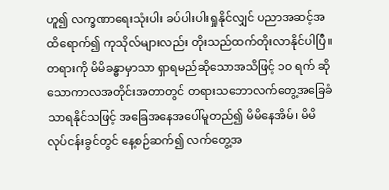ဟူ၍ လက္ခဏာရေးသုံးပါး ခပ်ပါးပါးရှုနိုင်လျှင် ပညာအဆင့်အထိရောက်၍ ကုသိုလ်များလည်း တိုးသည်ထက်တိုးလာနိုင်ပါပြီ။ တရားကို မိမိခန္ဓာမှာသာ ရှာရမည်ဆိုသောအသိဖြင့် ၁ဝ ရက် ဆိုသောကာလအတိုင်းအတာတွင် တရားသဘောလက်တွေ့အခြေခံသာရနိုင်သဖြင့် အခြေအနေအပေါ်မူတည်၍ မိမိနေအိမ်၊ မိမိလုပ်ငန်းခွင်တွင် နေ့စဉ်ဆက်၍ လက်တွေ့အ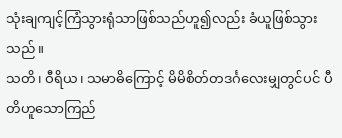သုံးချကျင့်ကြံသွားရုံသာဖြစ်သည်ဟူ၍လည်း ခံယူဖြစ်သွားသည်။
သတိ၊ ဝီရိယ၊ သမာဓိကြောင့် မိမိစိတ်တဒင်္ဂလေးမျှတွင်ပင် ပီတိဟူသောကြည်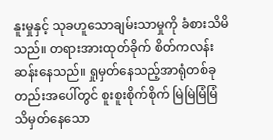နူးမှုနှင့် သုခဟူသောချမ်းသာမှုကို ခံစားသိမိသည်။ တရားအားထုတ်ခိုက် စိတ်ကလန်းဆန်းနေသည်။ ရှုမှတ်နေသည့်အာရုံတစ်ခုတည်းအပေါ်တွင် စူးစူးစိုက်စိုက် မြဲမြဲမြံမြံ သိမှတ်နေသော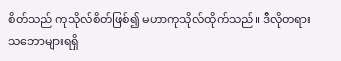စိတ်သည် ကုသိုလ်စိတ်ဖြစ်၍ မဟာကုသိုလ်ထိုက်သည်။ ဒီလိုတရားသဘောများရရှိ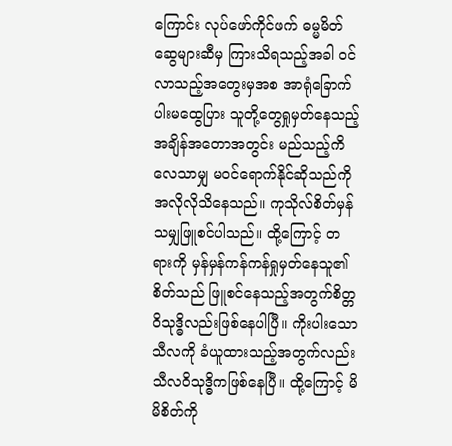ကြောင်း လုပ်ဖော်ကိုင်ဖက် ဓမ္မမိတ်ဆွေများဆီမှ ကြားသိရသည့်အခါ ဝင်လာသည့်အတွေးမှအစ အာရုံခြောက်ပါးမထွေပြား သူတို့တွေရှုမှတ်နေသည့် အချိန်အတောအတွင်း မည်သည့်ကိလေသာမျှ မဝင်ရောက်နိုင်ဆိုသည်ကို အလိုလိုသိနေသည်။ ကုသိုလ်စိတ်မှန်သမျှဖြူစင်ပါသည်။ ထို့ကြောင့် တရားကို မှန်မှန်ကန်ကန်ရှုမှတ်နေသူ၏စိတ်သည် ဖြူစင်နေသည့်အတွက်စိတ္တဝိသုဒ္ဓိလည်းဖြစ်နေပါပြီ။ ကိုးပါးသောသီလကို ခံယူထားသည့်အတွက်လည်း သီလဝိသုဒ္ဓိကဖြစ်နေပြီ။ ထို့ကြောင့် မိမိစိတ်ကို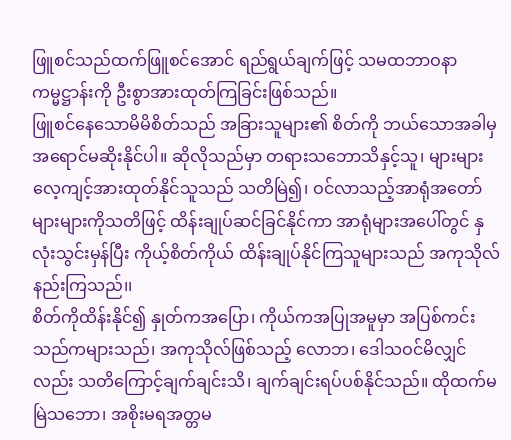ဖြူစင်သည်ထက်ဖြူစင်အောင် ရည်ရွယ်ချက်ဖြင့် သမထဘာဝနာကမ္မဋ္ဌာန်းကို ဦးစွာအားထုတ်ကြခြင်းဖြစ်သည်။
ဖြူစင်နေသောမိမိစိတ်သည် အခြားသူများ၏ စိတ်ကို ဘယ်သောအခါမှ အရောင်မဆိုးနိုင်ပါ။ ဆိုလိုသည်မှာ တရားသဘောသိနှင့်သူ၊ များများလေ့ကျင့်အားထုတ်နိုင်သူသည် သတိမြဲ၍၊ ဝင်လာသည့်အာရုံအတော်များများကိုသတိဖြင့် ထိန်းချုပ်ဆင်ခြင်နိုင်ကာ အာရုံများအပေါ်တွင် နှလုံးသွင်းမှန်ပြီး ကိုယ့်စိတ်ကိုယ် ထိန်းချုပ်နိုင်ကြသူများသည် အကုသိုလ်နည်းကြသည်၊၊
စိတ်ကိုထိန်းနိုင်၍ နှုတ်ကအပြော၊ ကိုယ်ကအပြုအမူမှာ အပြစ်ကင်းသည်ကများသည်၊ အကုသိုလ်ဖြစ်သည့် လောဘ၊ ဒေါသဝင်မိလျှင်လည်း သတိကြောင့်ချက်ချင်းသိ၊ ချက်ချင်းရပ်ပစ်နိုင်သည်။ ထိုထက်မမြဲသဘော၊ အစိုးမရအတ္တမ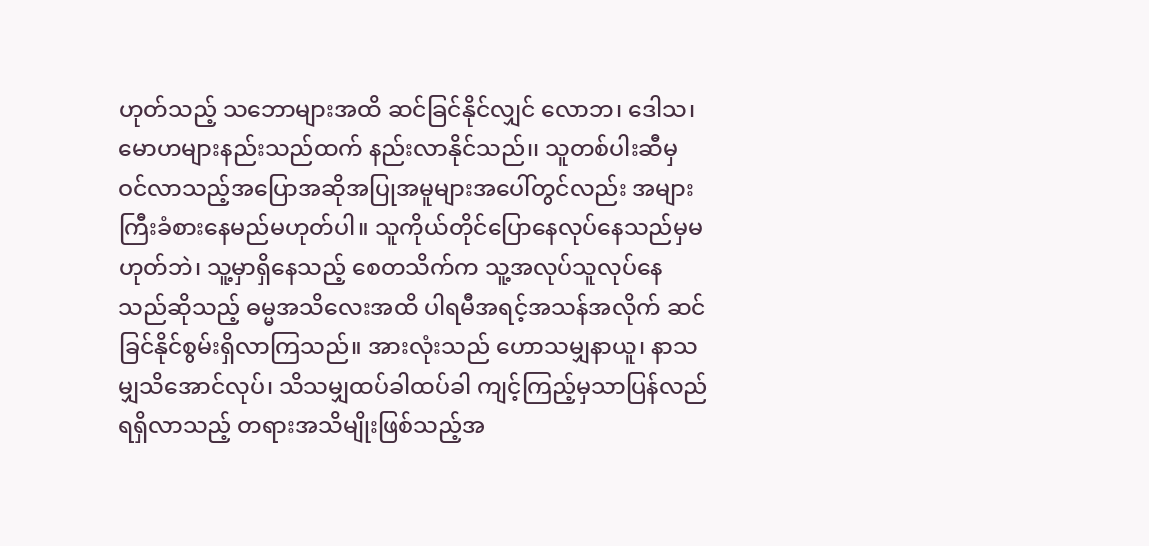ဟုတ်သည့် သဘောများအထိ ဆင်ခြင်နိုင်လျှင် လောဘ၊ ဒေါသ၊ မောဟများနည်းသည်ထက် နည်းလာနိုင်သည်၊၊ သူတစ်ပါးဆီမှ ဝင်လာသည့်အပြောအဆိုအပြုအမူများအပေါ်တွင်လည်း အများကြီးခံစားနေမည်မဟုတ်ပါ။ သူကိုယ်တိုင်ပြောနေလုပ်နေသည်မှမဟုတ်ဘဲ၊ သူ့မှာရှိနေသည့် စေတသိက်က သူ့အလုပ်သူလုပ်နေသည်ဆိုသည့် ဓမ္မအသိလေးအထိ ပါရမီအရင့်အသန်အလိုက် ဆင်ခြင်နိုင်စွမ်းရှိလာကြသည်။ အားလုံးသည် ဟောသမျှနာယူ၊ နာသမျှသိအောင်လုပ်၊ သိသမျှထပ်ခါထပ်ခါ ကျင့်ကြည့်မှသာပြန်လည်ရရှိလာသည့် တရားအသိမျိုးဖြစ်သည့်အ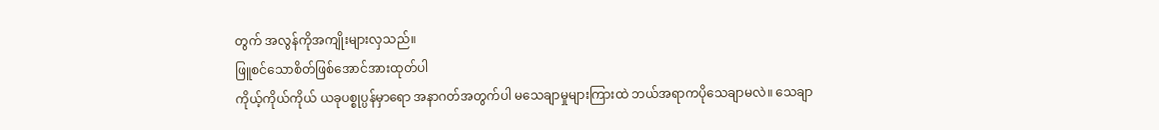တွက် အလွန်ကိုအကျိုးများလှသည်။
ဖြူစင်သောစိတ်ဖြစ်အောင်အားထုတ်ပါ
ကိုယ့်ကိုယ်ကိုယ် ယခုပစ္စုပ္ပန်မှာရော အနာဂတ်အတွက်ပါ မသေချာမှုများကြားထဲ ဘယ်အရာကပိုသေချာမလဲ။ သေချာ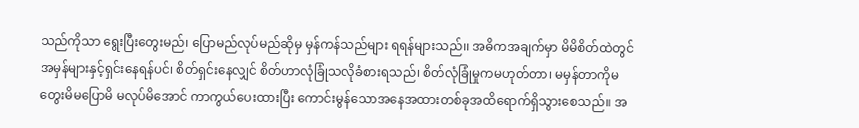သည်ကိုသာ ရွေးပြီးတွေးမည်၊ ပြောမည်လုပ်မည်ဆိုမှ မှန်ကန်သည်များ ရရန်များသည်၊၊ အဓိကအချက်မှာ မိမိစိတ်ထဲတွင် အမှန်များနှင့်ရှင်းနေရန်ပင်၊ စိတ်ရှင်းနေလျှင် စိတ်ဟာလုံခြုံသလိုခံစားရသည်၊ စိတ်လုံခြုံမှုကမဟုတ်တာ၊ မမှန်တာကိုမတွေးမိမပြောမိ မလုပ်မိအောင် ကာကွယ်ပေးထားပြီး ကောင်းမွန်သောအနေအထားတစ်ခုအထိရောက်ရှိသွားစေသည်။ အ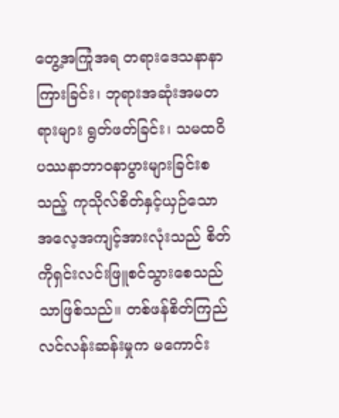တွေ့အကြုံအရ တရားဒေသနာနာကြားခြင်း၊ ဘုရားအဆုံးအမတရားများ ရွတ်ဖတ်ခြင်း၊ သမထဝိပဿနာဘာဝနာပွားများခြင်းစသည့် ကုသိုလ်စိတ်နှင့်ယှဉ်သော အလေ့အကျင့်အားလုံးသည် စိတ်ကိုရှင်းလင်းဖြူစင်သွားစေသည်သာဖြစ်သည်။ တစ်ဖန်စိတ်ကြည်လင်လန်းဆန်းမှုက မကောင်း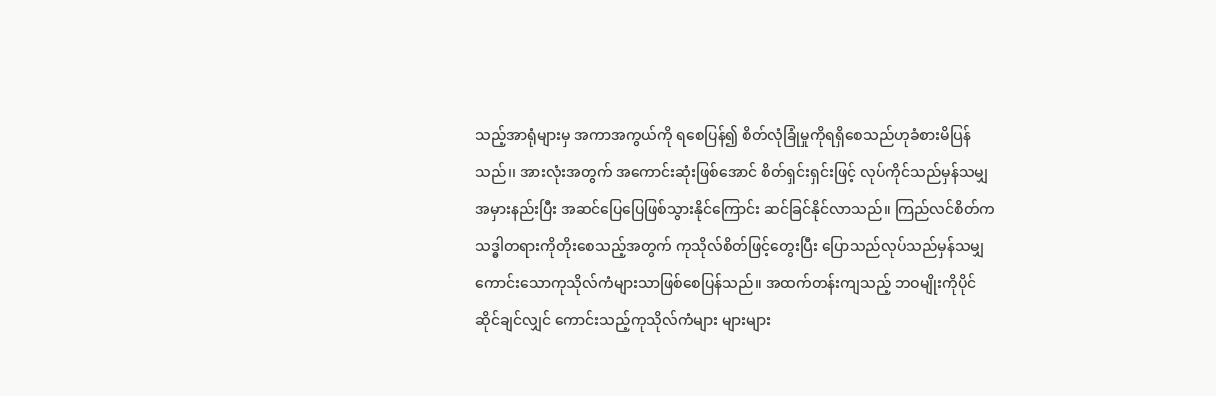သည့်အာရုံများမှ အကာအကွယ်ကို ရစေပြန်၍ စိတ်လုံခြုံမှုကိုရရှိစေသည်ဟုခံစားမိပြန်သည်၊၊ အားလုံးအတွက် အကောင်းဆုံးဖြစ်အောင် စိတ်ရှင်းရှင်းဖြင့် လုပ်ကိုင်သည်မှန်သမျှ အမှားနည်းပြီး အဆင်ပြေပြေဖြစ်သွားနိုင်ကြောင်း ဆင်ခြင်နိုင်လာသည်။ ကြည်လင်စိတ်ကသဒ္ဓါတရားကိုတိုးစေသည့်အတွက် ကုသိုလ်စိတ်ဖြင့်တွေးပြီး ပြောသည်လုပ်သည်မှန်သမျှ ကောင်းသောကုသိုလ်ကံများသာဖြစ်စေပြန်သည်။ အထက်တန်းကျသည့် ဘဝမျိုးကိုပိုင်ဆိုင်ချင်လျှင် ကောင်းသည့်ကုသိုလ်ကံများ များများ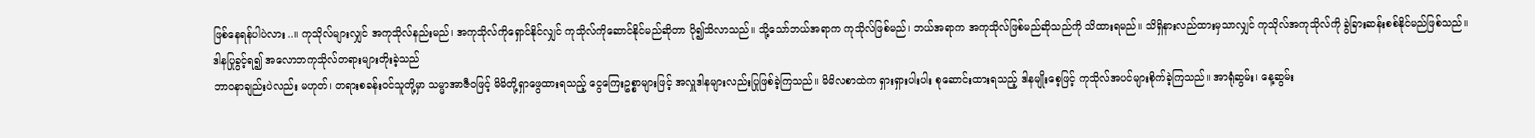ဖြစ်နေရန်ပါပဲလား..။ ကုသိုလ်များလျှင် အကုသိုလ်နည်းမည်၊ အကုသိုလ်ကိုရှောင်နိုင်လျှင် ကုသိုလ်ကိုဆောင်နိုင်မည်ဆိုတာ ပို၍သိလာသည်။ သို့သော်ဘယ်အရာက ကုသိုလ်ဖြစ်မည်၊ ဘယ်အရာက အကုသိုလ်ဖြစ်မည်ဆိုသည်ကို သိထားရမည်။ သိရှိနားလည်ထားမှသာလျှင် ကုသိုလ်အကုသိုလ်ကို ခွဲခြားဆန်းစစ်နိုင်မည်ဖြစ်သည်။
ဒါနပြုခွင့်ရ၍ အလောဘကုသိုလ်တရားများတိုးခဲ့သည်
ဘာဝနာချည်းပဲလည်း မဟုတ်၊ တရားစခန်းဝင်သူတို့မှာ သမ္မာအာဇီဝဖြင့် မိမိတို့ရှာဖွေထားရသည့် ငွေကြေးဥစ္စာများဖြင့် အလှူဒါနများလည်းပြုဖြစ်ခဲ့ကြသည်။ မိမိလစာထဲက ရှားရှားပါးပါး စုဆောင်းထားရသည့် ဒါနမျိုးစေ့ဖြင့် ကုသိုလ်အပင်များစိုက်ခဲ့ကြသည်။ အာရုံဆွမ်း၊ နေ့ဆွမ်း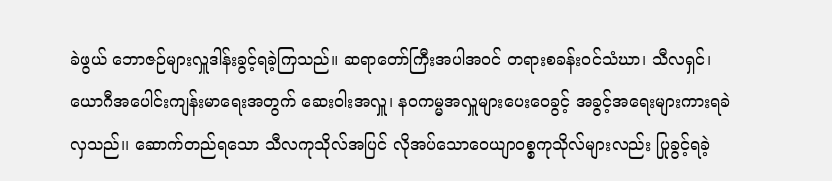ခဲဖွယ် ဘောဇဉ်များလှူဒါန်းခွင့်ရခဲ့ကြသည်။ ဆရာတော်ကြီးအပါအဝင် တရားစခန်းဝင်သံဃာ၊ သီလရှင်၊ ယောဂီအပေါင်းကျန်းမာရေးအတွက် ဆေးဝါးအလှူ၊ နဝကမ္မအလှူများပေးဝေခွင့် အခွင့်အရေးများကားရခဲလှသည်၊၊ ဆောက်တည်ရသော သီလကုသိုလ်အပြင် လိုအပ်သောဝေယျာဝစ္စကုသိုလ်များလည်း ပြုခွင့်ရခဲ့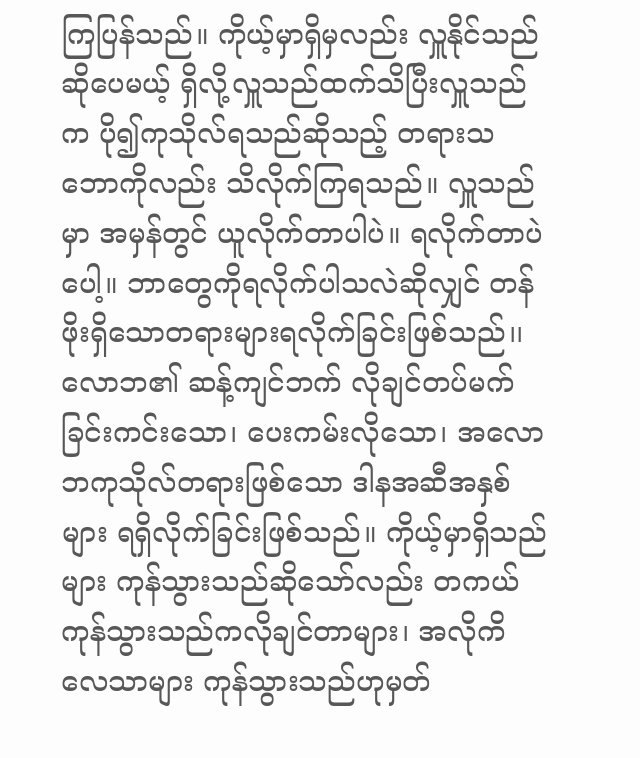ကြပြန်သည်။ ကိုယ့်မှာရှိမှလည်း လှူနိုင်သည်ဆိုပေမယ့် ရှိလို့လှူသည်ထက်သိပြီးလှူသည်က ပို၍ကုသိုလ်ရသည်ဆိုသည့် တရားသဘောကိုလည်း သိလိုက်ကြရသည်။ လှူသည်မှာ အမှန်တွင် ယူလိုက်တာပါပဲ။ ရလိုက်တာပဲပေါ့။ ဘာတွေကိုရလိုက်ပါသလဲဆိုလျှင် တန်ဖိုးရှိသောတရားများရလိုက်ခြင်းဖြစ်သည်၊၊ လောဘ၏ ဆန့်ကျင်ဘက် လိုချင်တပ်မက်ခြင်းကင်းသော၊ ပေးကမ်းလိုသော၊ အလောဘကုသိုလ်တရားဖြစ်သော ဒါနအဆီအနှစ်များ ရရှိလိုက်ခြင်းဖြစ်သည်။ ကိုယ့်မှာရှိသည်များ ကုန်သွားသည်ဆိုသော်လည်း တကယ်ကုန်သွားသည်ကလိုချင်တာများ၊ အလိုကိလေသာများ ကုန်သွားသည်ဟုမှတ်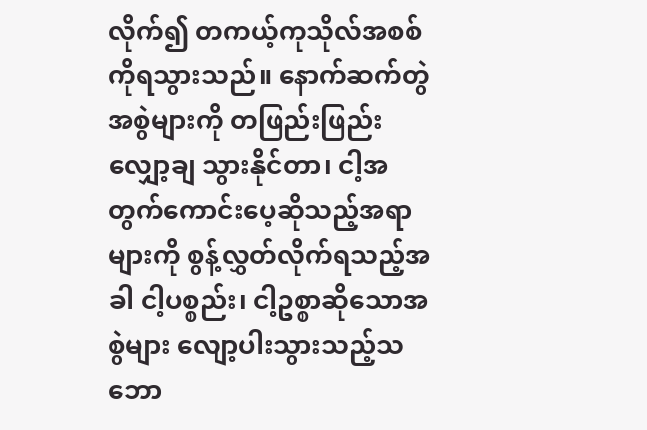လိုက်၍ တကယ့်ကုသိုလ်အစစ်ကိုရသွားသည်။ နောက်ဆက်တွဲအစွဲများကို တဖြည်းဖြည်းလျှော့ချ သွားနိုင်တာ၊ ငါ့အတွက်ကောင်းပေ့ဆိုသည့်အရာများကို စွန့်လွှတ်လိုက်ရသည့်အခါ ငါ့ပစ္စည်း၊ ငါ့ဥစ္စာဆိုသောအစွဲများ လျော့ပါးသွားသည့်သဘော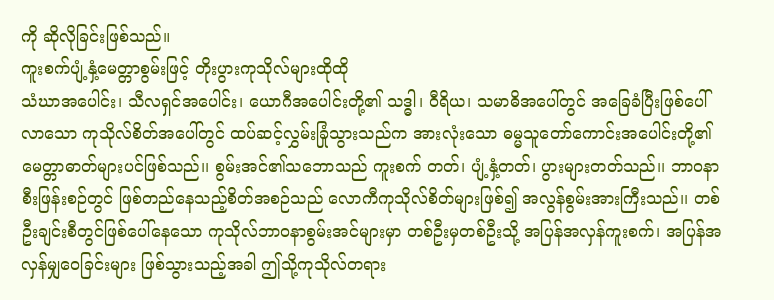ကို ဆိုလိုခြင်းဖြစ်သည်။
ကူးစက်ပျံ့နှံ့မေတ္တာစွမ်းဖြင့် တိုးပွားကုသိုလ်များထိုထို
သံဃာအပေါင်း၊ သီလရှင်အပေါင်း၊ ယောဂီအပေါင်းတို့၏ သဒ္ဓါ၊ ဝီရိယ၊ သမာဓိအပေါ်တွင် အခြေခံပြီးဖြစ်ပေါ်လာသော ကုသိုလ်စိတ်အပေါ်တွင် ထပ်ဆင့်လွှမ်းခြုံသွားသည်က အားလုံးသော ဓမ္မသူတော်ကောင်းအပေါင်းတို့၏ မေတ္တာဓာတ်များပင်ဖြစ်သည်၊၊ စွမ်းအင်၏သဘောသည် ကူးစက် တတ်၊ ပျံ့နှံ့တတ်၊ ပွားများတတ်သည်၊၊ ဘာဝနာစီးဖြန်းစဉ်တွင် ဖြစ်တည်နေသည့်စိတ်အစဉ်သည် လောကီကုသိုလ်စိတ်များဖြစ်၍ အလွန်စွမ်းအားကြီးသည်၊၊ တစ်ဦးချင်းစီတွင်ဖြစ်ပေါ်နေသော ကုသိုလ်ဘာဝနာစွမ်းအင်များမှာ တစ်ဦးမှတစ်ဦးသို့ အပြန်အလှန်ကူးစက်၊ အပြန်အလှန်မျှဝေခြင်းများ ဖြစ်သွားသည့်အခါ ဤသို့ကုသိုလ်တရား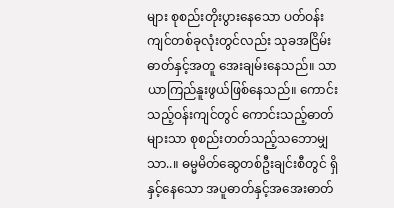များ စုစည်းတိုးပွားနေသော ပတ်ဝန်းကျင်တစ်ခုလုံးတွင်လည်း သုခအငြိမ်းဓာတ်နှင့်အတူ အေးချမ်းနေသည်။ သာယာကြည်နူးဖွယ်ဖြစ်နေသည်။ ကောင်းသည့်ဝန်းကျင်တွင် ကောင်းသည့်ဓာတ်များသာ စုစည်းတတ်သည့်သဘောမျှသာ..။ ဓမ္မမိတ်ဆွေတစ်ဦးချင်းစီတွင် ရှိနှင့်နေသော အပူဓာတ်နှင့်အအေးဓာတ်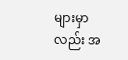များမှာလည်း အ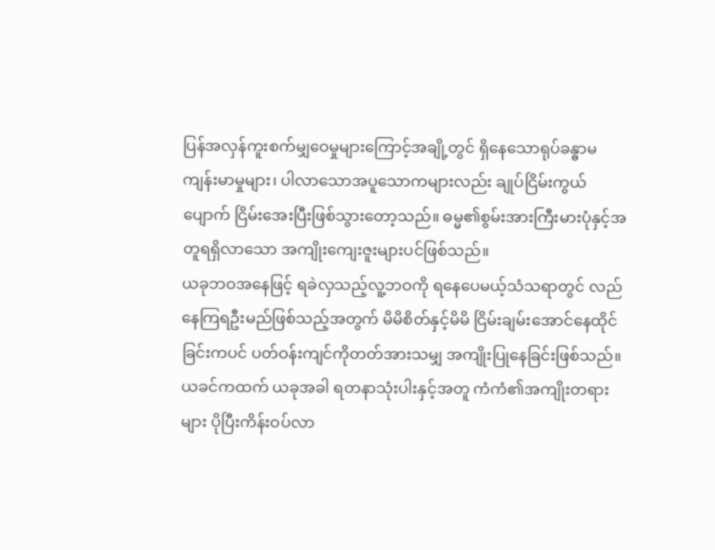ပြန်အလှန်ကူးစက်မျှဝေမှုများကြောင့်အချို့တွင် ရှိနေသောရုပ်ခန္ဓာမကျန်းမာမှုများ၊ ပါလာသောအပူသောကများလည်း ချုပ်ငြိမ်းကွယ်ပျောက် ငြိမ်းအေးပြီးဖြစ်သွားတော့သည်။ ဓမ္မ၏စွမ်းအားကြီးမားပုံနှင့်အတူရရှိလာသော အကျိုးကျေးဇူးများပင်ဖြစ်သည်။
ယခုဘဝအနေဖြင့် ရခဲလှသည့်လူ့ဘဝကို ရနေပေမယ့်သံသရာတွင် လည်နေကြရဦးမည်ဖြစ်သည့်အတွက် မိမိစိတ်နှင့်မိမိ ငြိမ်းချမ်းအောင်နေထိုင်ခြင်းကပင် ပတ်ဝန်းကျင်ကိုတတ်အားသမျှ အကျိုးပြုနေခြင်းဖြစ်သည်။ ယခင်ကထက် ယခုအခါ ရတနာသုံးပါးနှင့်အတူ ကံကံ၏အကျိုးတရားများ ပိုပြီးကိန်းဝပ်လာ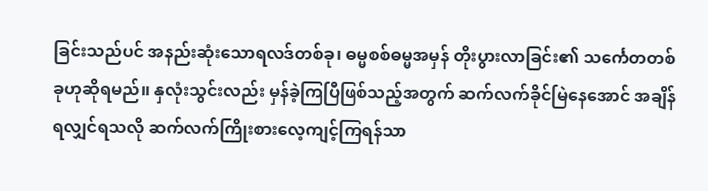ခြင်းသည်ပင် အနည်းဆုံးသောရလဒ်တစ်ခု၊ ဓမ္မစစ်ဓမ္မအမှန် တိုးပွားလာခြင်း၏ သင်္ကေတတစ်ခုဟုဆိုရမည်၊၊ နှလုံးသွင်းလည်း မှန်ခဲ့ကြပြီဖြစ်သည့်အတွက် ဆက်လက်ခိုင်မြဲနေအောင် အချိန်ရလျှင်ရသလို ဆက်လက်ကြိုးစားလေ့ကျင့်ကြရန်သာ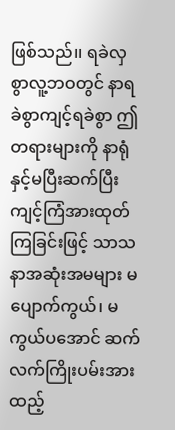ဖြစ်သည်၊၊ ရခဲလှစွာလူ့ဘဝတွင် နာရခဲစွာကျင့်ရခဲစွာ ဤတရားများကို နာရုံနှင့်မပြီးဆက်ပြီး ကျင့်ကြံအားထုတ်ကြခြင်းဖြင့် သာသနာအဆုံးအမများ မပျောက်ကွယ်၊ မကွယ်ပအောင် ဆက်လက်ကြိုးပမ်းအားထည့်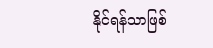နိုင်ရန်သာဖြစ်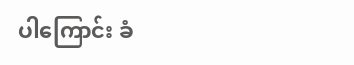ပါကြောင်း ခံ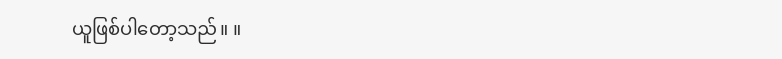ယူဖြစ်ပါတော့သည်။ ။